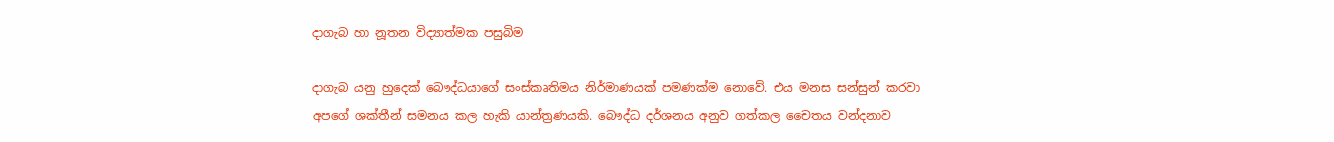දාගැබ හා නූතන විද්‍යාත්මක පසුබිම

දාගැබ යනු හුදෙක් බෞද්ධයාගේ සංස්කෘතිමය නිර්මාණයක් පමණක්ම නොවේ. එය මනස සන්සුන් කරවා අපගේ ශක්තීන් සමනය කල හැකි යාන්ත්‍රණයකි. බෞද්ධ දර්ශනය අනුව ගත්කල චෛතය වන්දනාව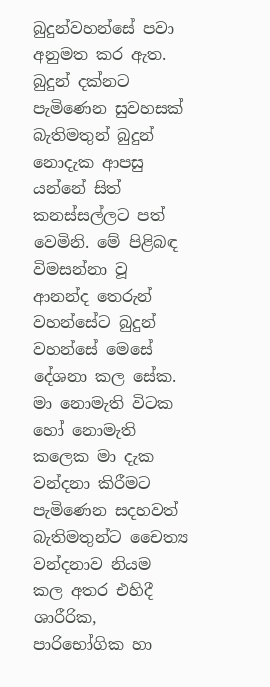බුදුන්වහන්සේ පවා අනුමත කර ඇත. බුදුන් දක්නට පැමිණෙන සුවහසක් බැතිමතුන් බුදුන් නොදැක ආපසු යන්නේ සිත් කනස්සල්ලට පත් වෙමිනි. මේ පිළිබඳ විමසන්නා වූ ආනන්ද තෙරුන් වහන්සේට බුදුන් වහ‍න්සේ මෙසේ දේශනා කල සේක. මා නොමැති විටක හෝ නොමැති කලෙක මා දැක වන්දනා කිරීමට පැමිණෙන සදහවත් බැතිමතුන්ට චෛත්‍ය වන්දනාව නියම කල අතර එහිදී ශාරීරික, පාරිභෝගික හා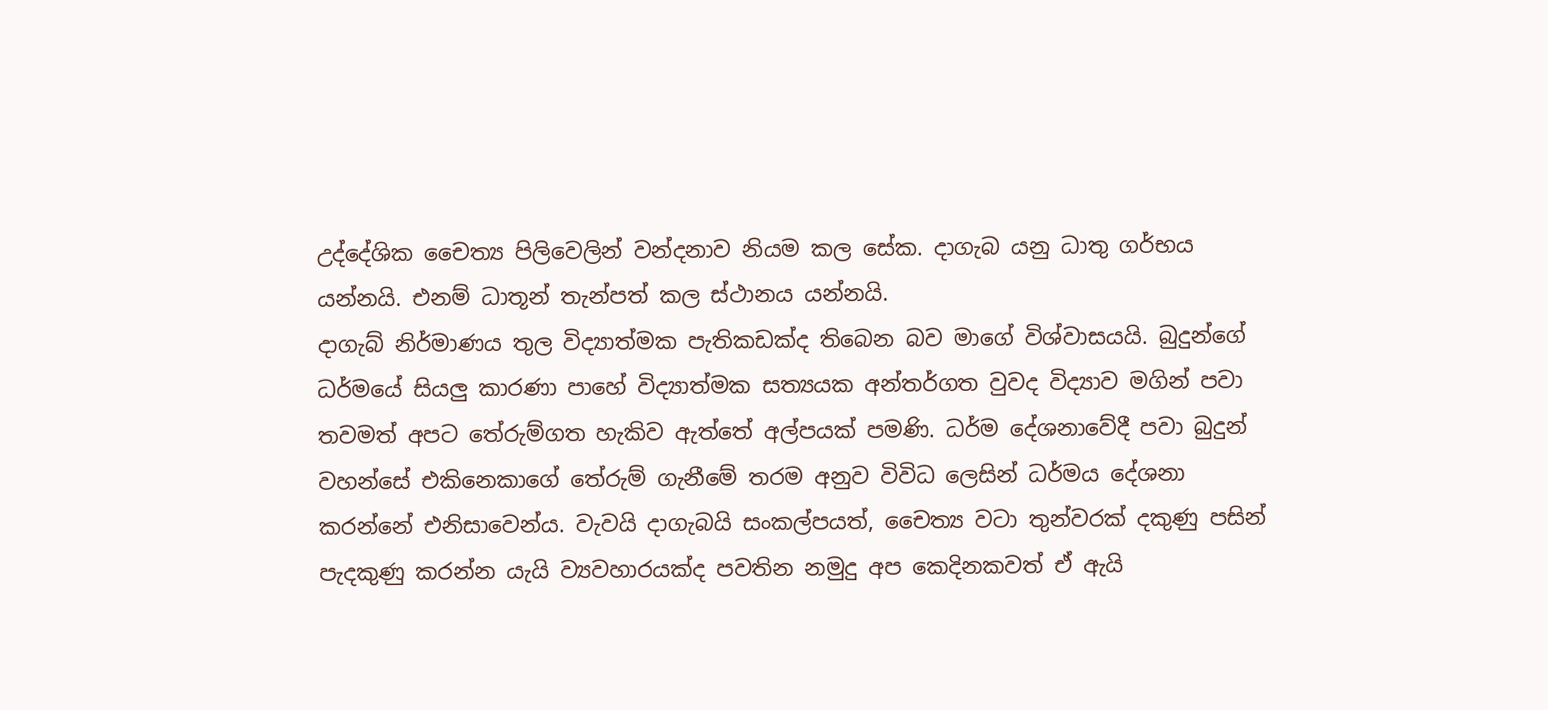උද්දේශික චෛත්‍ය පිලිවෙලින් වන්දනාව නියම කල සේක. දාගැබ යනු ධාතු ගර්භය යන්නයි. එනම් ධාතූන් තැන්පත් කල ස්ථානය යන්නයි.
දාගැබ් නිර්මාණය තුල විද්‍යාත්මක පැතිකඩක්ද තිබෙන බව මාගේ විශ්වාසයයි. බුදුන්ගේ ධර්මයේ සියලු කාරණා පාහේ විද්‍යාත්මක සත්‍යයක අන්තර්ගත වුවද විද්‍යාව මගින් පවා තවමත් අපට තේරුම්ගත හැකිව ඇත්තේ අල්පයක් පමණි. ධර්ම දේශනාවේදී පවා බුදුන් වහන්සේ එකිනෙකාගේ තේරුම් ගැනීමේ තරම අනුව විවිධ ලෙසින් ධර්මය දේශනා කරන්නේ එනිසාවෙන්ය. වැවයි දාගැබයි සංකල්පයත්, චෛත්‍ය වටා තුන්වරක් දකුණු පසින් පැදකුණු කරන්න යැයි ව්‍යවහාරයක්ද පවතින නමුදු අප කෙදිනකවත් ඒ ඇයි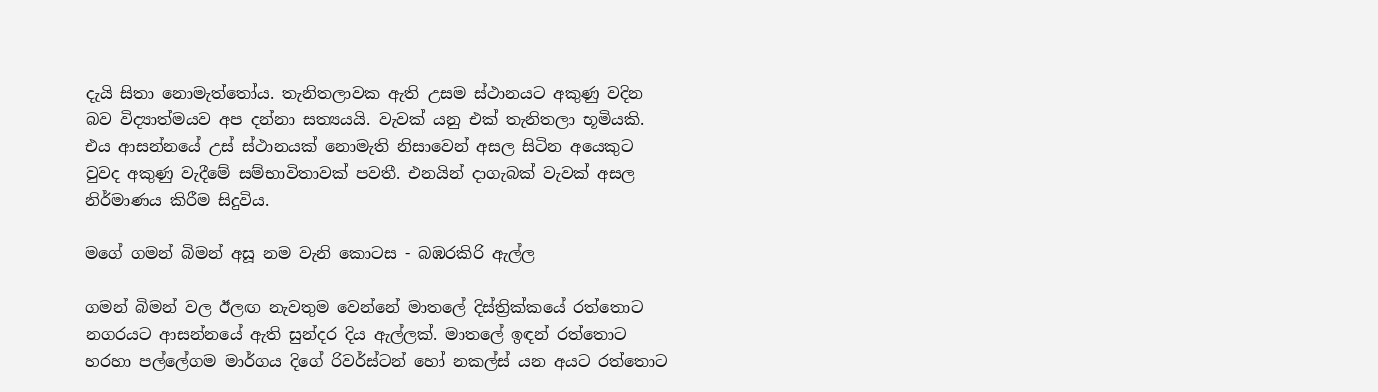දැයි සිතා නොමැත්තෝය. තැනිතලාවක ඇති උසම ස්ථානයට අකුණු වදින බව විද්‍යාත්මයව අප දන්නා සත්‍යයයි. වැවක් යනු එක් තැනිතලා භූමියකි. එය ආසන්නයේ උස් ස්ථානයක් නොමැති නිසාවෙන් අසල සිටින අයෙකුට වුවද අකුණු වැදීමේ සම්භාවිතාවක් පවතී. එනයින් දාගැබක් වැවක් අසල නිර්මාණය කිරීම සිදුවිය.

මගේ ගමන් බිමන් අසූ නම වැනි කොටස - බඹරකිරි ඇල්ල

ගමන් බිමන් වල ඊලඟ නැවතුම වෙන්නේ මාතලේ දිස්ත්‍රික්කයේ රත්තොට නගරයට ආසන්නයේ ඇති සුන්දර දිය ඇල්ලක්. මාතලේ ඉඳන් රත්තොට හරහා පල්ලේගම මාර්ගය දිගේ රිවර්ස්ටන් ‍හෝ නකල්ස් යන අයට රත්තොට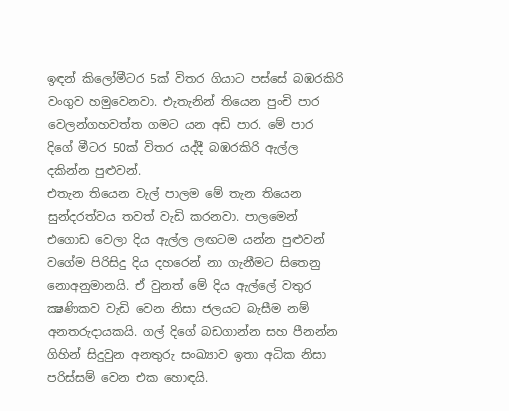ඉඳන් කිලෝමීටර 5ක් විතර ගියාට පස්සේ බඹරකිරි වංගුව හමුවෙනවා. එැතැනින් තියෙන පුංචි පාර වෙලන්ගහවත්ත ගමට යන අඩි පාර. මේ පාර දිගේ මීටර 50ක් විතර යද්දී බඹරකිරි ඇල්ල දකින්න පුළුවන්.
එතැන තියෙන වැල් පාලම මේ තැන තියෙන සුන්දරත්වය තවත් වැඩි කරනවා. පාලමෙන් එගොඩ වෙලා දිය ඇල්ල ලඟටම යන්න පුළුවන් වගේම පිරිසිදු දිය දහරෙන් නා ගැනීමට සිතෙනු නොඅනුමානයි. ඒ වුනත් මේ දිය ඇල්ලේ වතුර ක්‍ෂණිකව වැඩි වෙන නිසා ජලයට බැසීම නම් අනතරුදායකයි. ගල් දිගේ බඩගාන්න සහ පීනන්න ගිහින් සිදුවුන අනතුරු සංඛ්‍යාව ඉතා අධික නිසා පරිස්සම් වෙන එක හොඳයි.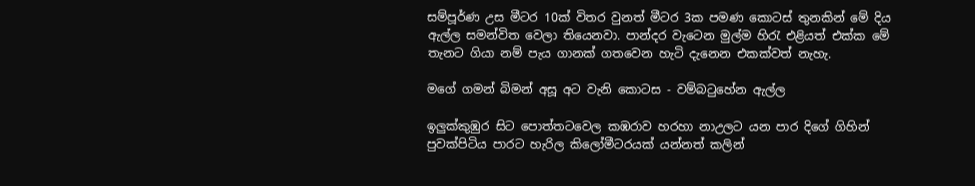සම්පූර්ණ උස මීටර 10ක් විතර වුනත් මීටර 3ක පමණ කොටස් තුනකින් මේ දිය ඇල්ල සමන්විත වෙලා තියෙනවා. පාන්දර වැටෙන මුල්ම හිරැ එළියත් එක්ක මේ තැනට ගියා නම් පැය ගානක් ගතවෙන හැටි දැනෙන එකක්වත් නැහැ.

මගේ ගමන් බිමන් අසූ අට වැනි කොටස - වම්බටුහේන ඇල්ල

ඉලුක්කුඹුර සිට පොත්තටවෙල කඹරාව හරහා නාඋලට යන පාර දිගේ ගිහින් පුවක්පිටිය පාරට හැරිල කිලෝමීටරයක් යන්නත් කලින්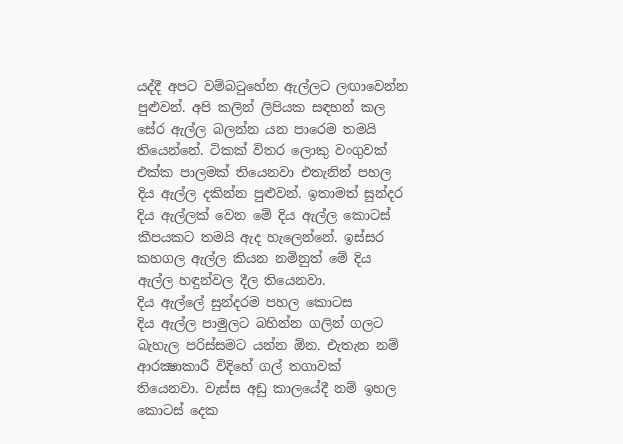යද්දී අපට වම්බටුහේන ඇල්ලට ලඟාවෙන්න පුළුවන්. අපි කලින් ලිපියක සඳහන් කල සේර ඇල්ල බලන්න යන පාරෙම තමයි තියෙන්නේ. ටිකක් විතර ලොකු වංගුවක් එක්ක පාලමක් තියෙනවා එතැනින් පහල දිය ඇල්ල දකින්න පුළුවන්. ඉතාමත් සුන්දර දිය ඇල්ලක් වෙන මේ දිය ඇල්ල කොටස් කීපයකට තමයි ඇද හැලෙන්නේ. ඉස්සර කහගල ඇල්ල කියන නමිනුත් මේ දිය ඇල්ල හඳුන්වල දීල තියෙනවා.
දිය ඇල්ලේ සුන්දරම පහල කොටස
දිය ඇල්ල පාමුලට බහින්න ගලින් ගලට බැහැල පරිස්සමට යන්න ඕන. එැතැන නම් ආරක්‍ෂාකාරී විදිහේ ගල් තගාවක් තියෙනවා. වැස්ස අඩු කාලයේදී නම් ඉහල කොටස් දෙක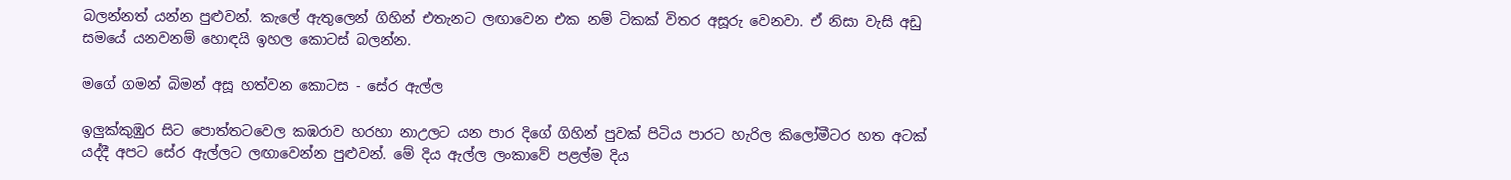බලන්නත් යන්න පුළුවන්. කැලේ ඇතුලෙන් ගිහින් එතැනට ලඟාවෙන එක නම් ටිකක් විතර අසූරු වෙනවා. ඒ නිසා වැසි අඩු සමයේ යනවනම් හොඳයි ඉහල කොටස් බලන්න.

මගේ ගමන් බිමන් අසූ හත්වන කොටස - සේර ඇල්ල

ඉලුක්කුඹුර සිට පොත්තටවෙල කඹරාව හරහා නාඋලට යන පාර දිගේ ගිහින් පුවක් පිටිය පාරට හැරිල කිලෝමීටර හත අටක් යද්දී අපට සේර ඇල්ලට ලඟාවෙන්න පුළුවන්. මේ දිය ඇල්ල ලංකාවේ පළල්ම දිය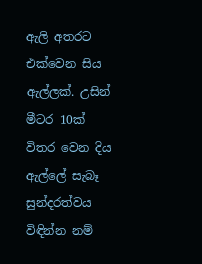ඇලි අතරට එක්වෙන සිය ඇල්ලක්. උසින් මීටර 10ක් විතර වෙන දිය ඇල්ලේ සැබෑ සුන්දරත්වය විඳින්න නම්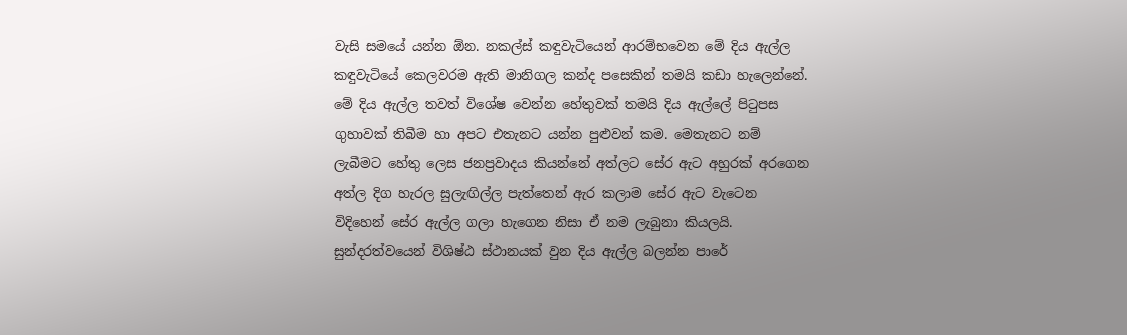වැසි සමයේ යන්න ඕන. නකල්ස් කඳුවැටියෙන් ආරම්භවෙන මේ දිය ඇල්ල කඳුවැටියේ කෙලවරම ඇති මානිගල කන්ද පසෙකින් තමයි කඩා හැලෙන්නේ.
මේ දිය ඇල්ල තවත් විශේෂ වෙන්න හේතුවක් තමයි දිය ඇල්ලේ පිටුපස ගුහාවක් තිබීම හා අපට එතැනට යන්න පුළුවන් කම. මෙතැනට නම් ලැබීමට හේතු ලෙස ජනප්‍රවාදය කියන්නේ අත්ලට සේර ඇට අහුරක් අරගෙන අත්ල දිග හැරල සුලැඟිල්ල පැත්තෙන් ඇර කලාම සේර ඇට වැටෙන විදිහෙන් සේර ඇල්ල ගලා හැගෙන නිසා ඒ නම ලැබුනා කියලයි.
සුන්දරත්වයෙන් විශිෂ්ඨ ස්ථානයක් වුන දිය ඇල්ල බලන්න පාරේ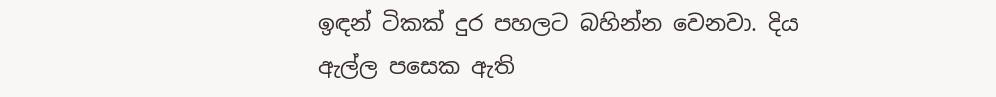ඉඳන් ටිකක් දුර පහලට බහින්න වෙනවා. දිය ඇල්ල පසෙක ඇති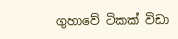ගුහාවේ ටිකක් විඩා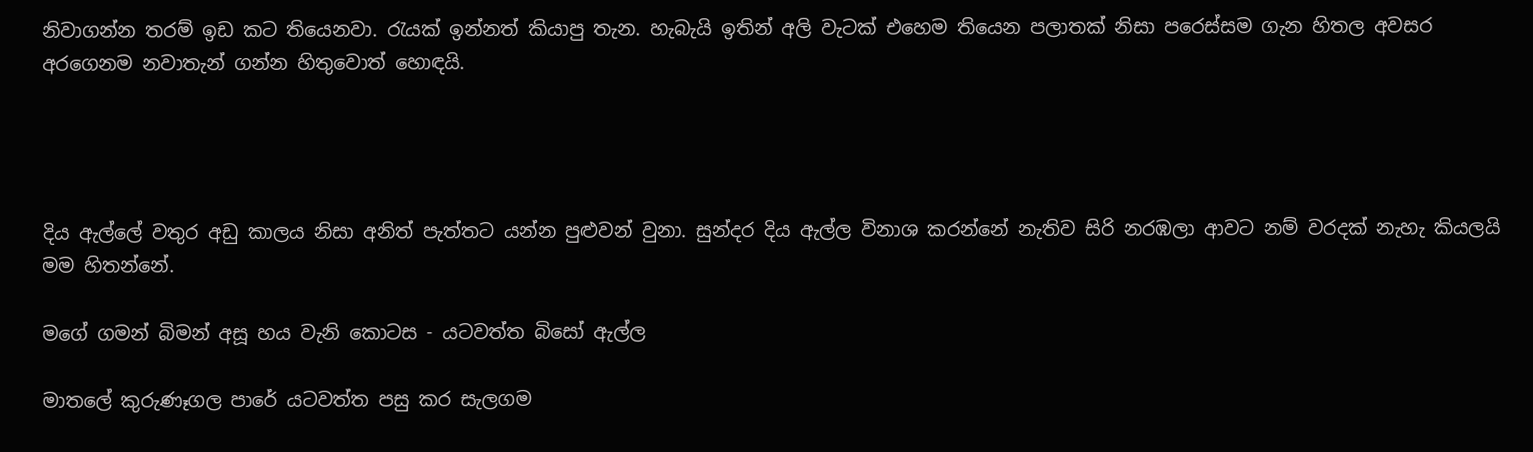නිවාගන්න තරම් ඉඩ කට තියෙනවා. රැයක් ඉන්නත් කියාපු තැන. හැබැයි ඉතින් අලි වැටක් එහෙම තියෙන පලාතක් නිසා පරෙස්සම ගැන හිතල අවසර අරගෙනම නවාතැන් ගන්න හිතුවොත් හොඳයි.




දිය ඇල්ලේ වතුර අඩු කාලය නිසා අනිත් පැත්තට යන්න පුළුවන් වුනා. සුන්දර දිය ඇල්ල විනාශ කරන්නේ නැතිව සිරි නරඹලා ආවට නම් වරදක් නැහැ කියලයි මම හිතන්නේ.

මගේ ගමන් බිමන් අසූ හය වැනි කොටස - යටවත්ත බිසෝ ඇල්ල

මාතලේ කුරුණෑගල පාරේ යටවත්ත පසු කර සැලගම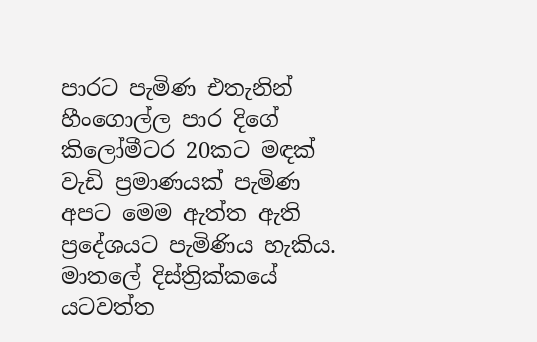පාරට පැමිණ එතැනින් හීංගොල්ල පාර දිගේ කිලෝමීටර 20කට මඳක් වැඩි ප්‍රමාණයක් පැමිණ අපට මෙම ඇත්ත ඇති ප්‍රදේශයට පැමිණිය හැකිය. මාතලේ දිස්ත්‍රික්කයේ යටවත්ත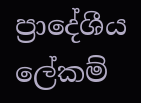ප්‍රාදේශීය ලේකම්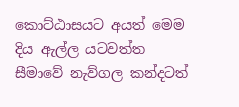කොට්ඨාසයට අයත් මෙම දිය ඇල්ල යටවත්ත සීමාවේ නැව්ගල කන්දටත්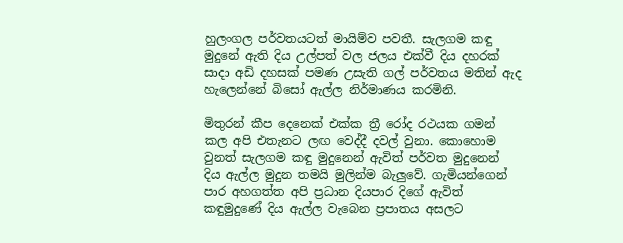හුලංගල පර්වතයටත් මායිම්ව පවතී. සැලගම කඳු මුදුනේ ඇති දිය උල්පත් වල ජලය එක්වී දිය දහරක් සාදා අඩි දහසක් පමණ උසැති ගල් පර්වතය මතින් ඇද හැලෙන්නේ බිසෝ ඇල්ල නිර්මාණය කරමිනි.

මිතුරන් කීප දෙනෙක් එක්ක ත්‍රී රෝද රථයක ගමන් කල අපි එතැනට ලඟ වෙද්දී දවල් වුනා. කොහොම වුනත් සැලගම කඳු මුදුනෙන් ඇවිත් පර්වත මුදුනෙන් දිය ඇල්ල මුදුන තමයි මුලින්ම බැලුවේ. ගැමියන්ගෙන් පාර අහගත්ත අපි ප්‍රධාන දියපාර දිගේ ඇවිත් කඳුමුදුණේ දිය ඇල්ල වැබෙන ප්‍රපාතය අසලට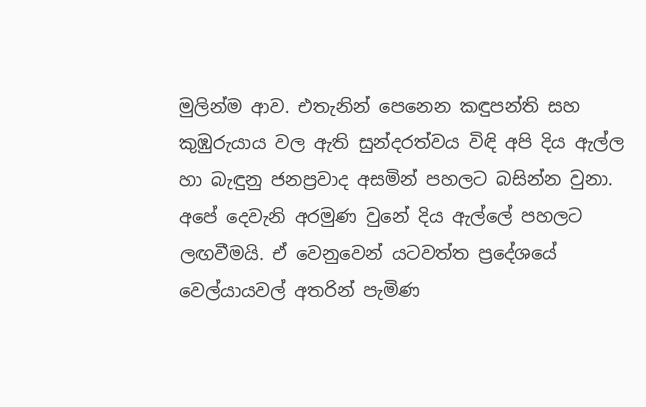මුලින්ම ආව. එතැනින් පෙනෙන කඳුපන්ති සහ කුඹුරුයාය වල ඇති සුන්දරත්වය විඳි අපි දිය ඇල්ල හා බැඳුනු ජනප්‍රවාද අසමින් පහලට බසින්න වුනා. අපේ දෙවැනි අරමුණ වුනේ දිය ඇල්ලේ පහලට ලඟවීමයි. ඒ වෙනුවෙන් යටවත්ත ප්‍රදේශයේ වෙල්යායවල් අතරින් පැමිණ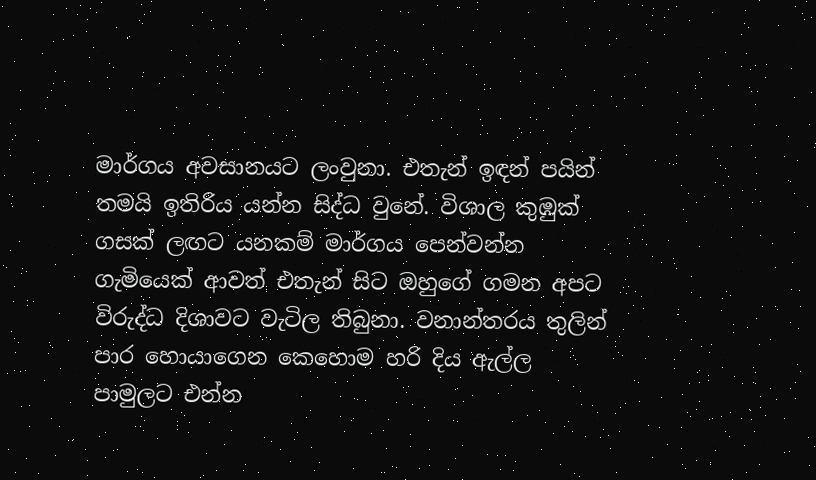මාර්ගය අවසානයට ලංවුනා. එතැන් ඉඳන් පයින් තමයි ඉතිරිය යන්න සිද්ධ වුනේ. විශාල කුඹුක් ගසක් ලඟට යනකම් මාර්ගය පෙන්වන්න ගැමියෙක් ආවත් එතැන් සිට ඔහුගේ ගමන අපට විරුද්ධ දිශාවට වැටිල තිබුනා. වනාන්තරය තුලින් පාර හොයාගෙන කෙහොම හරි දිය ඇල්ල පාමුලට එන්න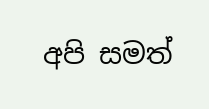අපි සමත්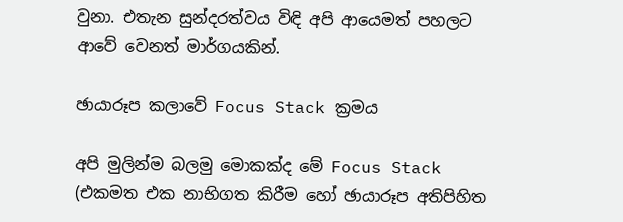වුනා. එතැන සුන්දරත්වය විඳි අපි ආයෙමත් පහලට ආවේ වෙනත් මාර්ගයකින්.

ඡායාරූප කලාවේ Focus Stack ක්‍රමය

අපි මුලින්ම බලමු මොකක්ද මේ Focus Stack (එකමත එක නාභිගත කිරීම හෝ ඡායාරූප අතිපිහිත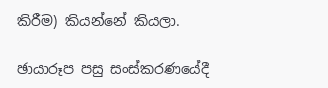කිරීම) කියන්නේ කියලා.

ඡායාරූප පසු සංස්කරණයේදී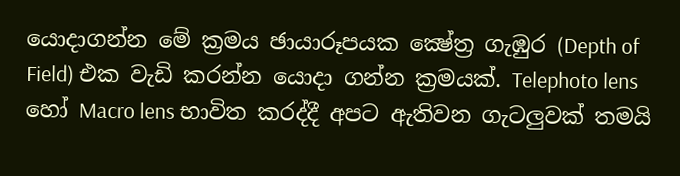යොදාගන්න මේ ක්‍රමය ඡායාරූපයක ක්‍ෂේත්‍ර ගැඹුර (Depth of Field) එක වැඩි කරන්න යොදා ගන්න ක්‍රමයක්. Telephoto lens හෝ Macro lens භාවිත කරද්දී අපට ඇතිවන ගැටලුවක් තමයි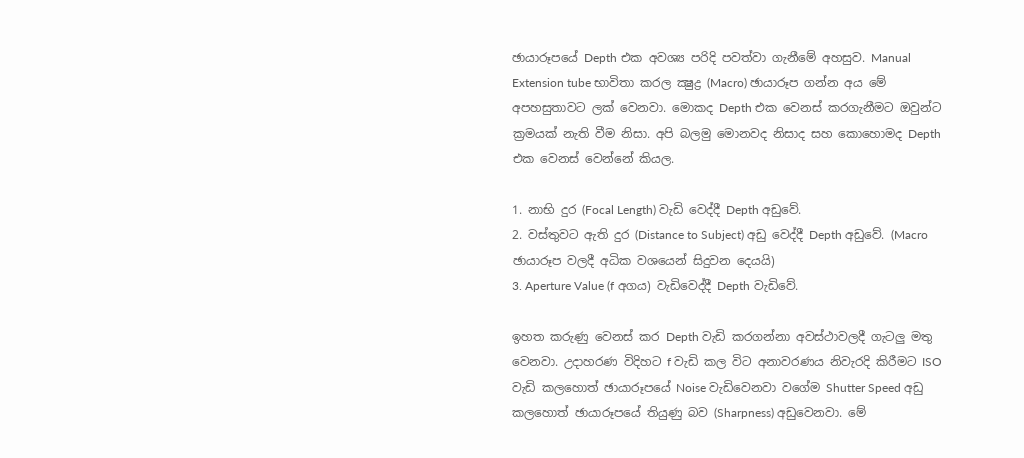ඡායාරූපයේ Depth එක අවශ්‍ය පරිදි පවත්වා ගැනීමේ අහසුව. Manual Extension tube භාවිතා කරල ක්‍ෂුද්‍ර (Macro) ඡායාරූප ගන්න අය මේ අපහසුතාවට ලක් වෙනවා. මොකද Depth එක වෙනස් කරගැනීමට ඔවුන්ට ක්‍රමයක් නැති වීම නිසා. අපි බලමු මොනවද නිසාද සහ කොහොමද Depth එක වෙනස් වෙන්නේ කියල.

1. නාභි දුර (Focal Length) වැඩි වෙද්දී Depth අඩුවේ.
2. වස්තුවට ඇති දුර (Distance to Subject) අඩු වෙද්දී Depth අඩුවේ. (Macro ඡායාරූප වලදී අධික වශයෙන් සිදුවන දෙයයි)
3. Aperture Value (f අගය) වැඩිවෙද්දී Depth වැඩිවේ.

ඉහත කරුණු වෙනස් කර Depth වැඩි කරගන්නා අවස්ථාවලදී ගැටලු මතු වෙනවා. උදාහරණ විදිහට f වැඩි කල විට අනාවරණය නිවැරදි කිරීමට ISO වැඩි කලහොත් ඡායාරූපයේ Noise වැඩිවෙනවා වගේම Shutter Speed අඩු කලහොත් ඡායාරූපයේ තියුණු බව (Sharpness) අඩුවෙනවා. මේ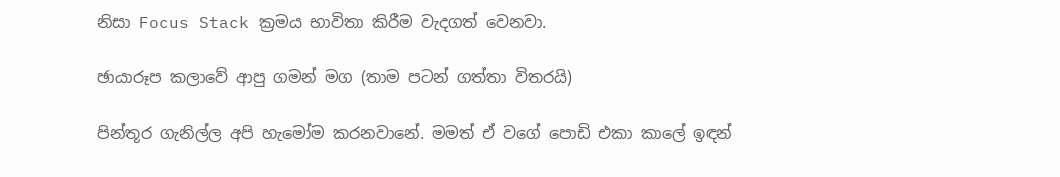නිසා Focus Stack ක්‍රමය භාවිතා කිරීම වැදගත් වෙනවා.

ඡ‍ායාරූප කලාවේ ආපු ගමන් මග (තාම පටන් ගත්තා විතරයි)

පින්තූර ගැනිල්ල අපි හැමෝම කරනවානේ. මමත් ඒ වගේ පොඩි එකා කාලේ ඉඳන්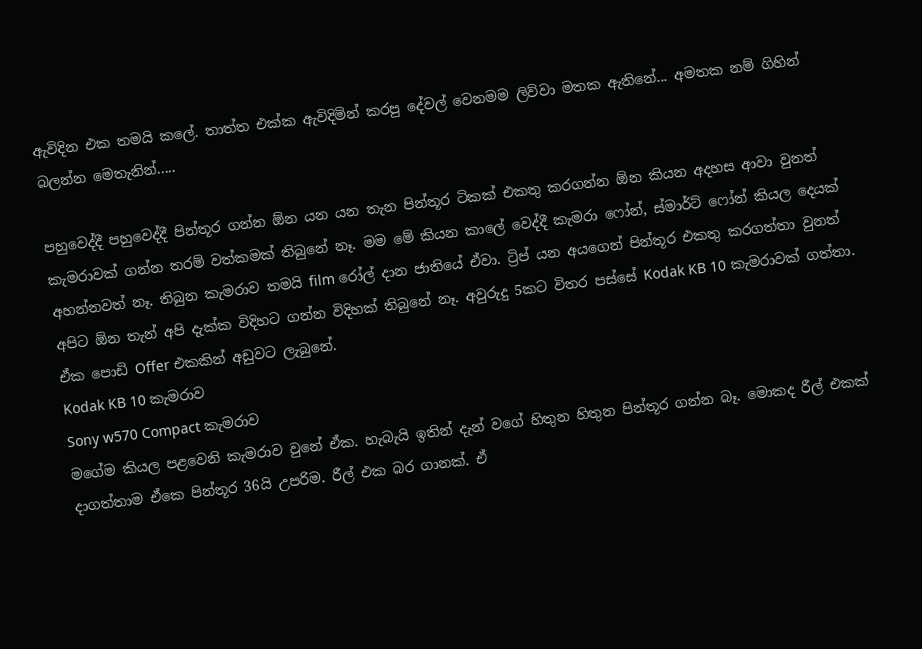ඇවිදින එක තමයි කලේ. තාත්ත එක්ක ඇවිදිමින් කරපු දේවල් වෙනමම ලිව්වා මතක ඇතිනේ... අමතක නම් ගිහින් බලන්න මෙතැනින්.....

පහුවෙද්දී පහුවෙද්දී පින්තූර ගන්න ඕන යන යන තැන පින්තූර ටිකක් එකතු කරගන්න ඕන කියන අදහස ආවා වුනත් කැමරාවක් ගන්න තරම් වත්කමක් තිබුනේ නෑ. මම මේ කියන කාලේ වෙද්දී කැමරා ෆෝන්, ස්මාර්ට් ෆෝන් කියල දෙයක් අහන්නවත් නෑ. තිබුන කැමරාව තමයි film රෝල් දාන ජාතියේ ඒවා. ට්‍රිප් යන අයගෙන් පින්තූර එකතු කරගත්තා වුනත් අපිට ඕන තැන් අපි දැක්ක විදිහට ගන්න විදිහක් තිබුනේ නෑ. අවුරුදු 5කට විතර පස්සේ Kodak KB 10 කැමරාවක් ගත්තා. ඒක පොඩි Offer එකකින් අඩුවට ලැබුනේ.
Kodak KB 10 කැමරාව
Sony w570 Compact කැමරාව
ම‍ගේම කියල පළවෙනි කැමරාව වුනේ ඒක. හැබැයි ඉතින් දැන් වගේ හිතුන හිතුන පින්තූර ගන්න බෑ. මොකද රීල් එකක් දාගත්තාම ඒකෙ පින්තූර 36යි උපරිම. රීල් එක බර ගානක්. ඒ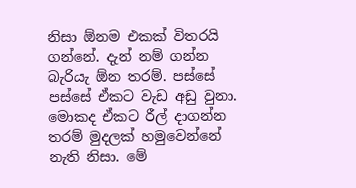නිසා ඕනම එකක් විතරයි ගන්නේ. දැන් නම් ගන්න බැරියැ ඕන තරම්. පස්සේ පස්සේ ඒකට වැඩ අඩු වුනා. මොකද ඒකට රීල් දාගන්න තරම් මුදලක් හමුවෙන්නේ නැති නිසා. මේ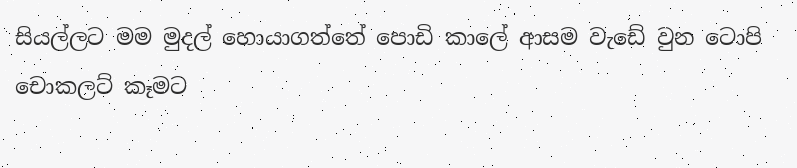සියල්ලට මම මුදල් හොයාගත්තේ පොඩි කාලේ ආසම වැඩේ වුන ටොපි චොකලට් කෑමට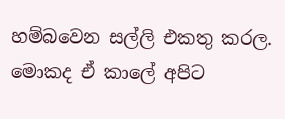හම්බවෙන සල්ලි එකතු කරල. මොකද ඒ කාලේ අපිට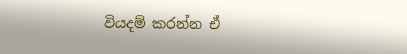වියදම් කරන්න ඒ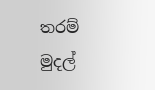තරම් මුදල්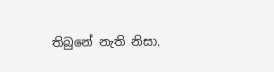තිබුනේ නැති නිසා.